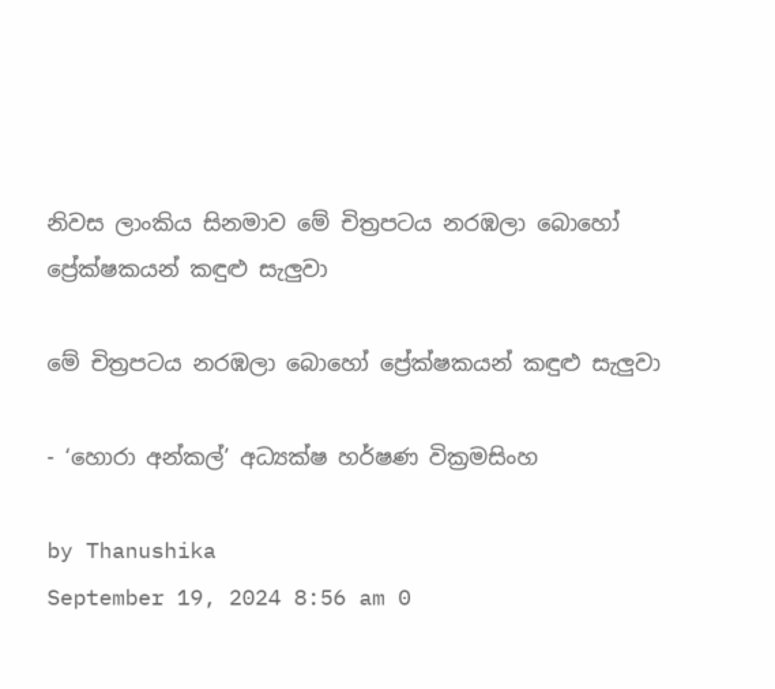නිවස ලාංකිය සිනමාව මේ චිත්‍රපටය නරඹලා බොහෝ ප්‍රේක්ෂකයන් කඳුළු සැලුවා

මේ චිත්‍රපටය නරඹලා බොහෝ ප්‍රේක්ෂකයන් කඳුළු සැලුවා

- ‘හොරා අන්කල්’ අධ්‍යක්ෂ හර්ෂණ වික්‍රමසිංහ

by Thanushika
September 19, 2024 8:56 am 0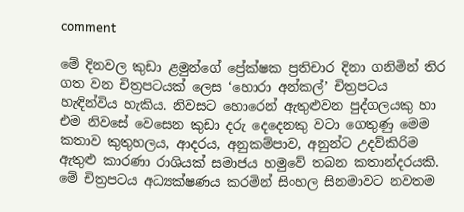comment

මේ දිනවල කුඩා ළමුන්ගේ ප්‍රේක්ෂක ප්‍රතිචාර දිනා ගනිමින් තිර ගත වන චිත්‍රපටයක් ලෙස ‘හොරා අන්කල්’ චිත්‍රපටය හැඳින්විය හැකිය. නිවසට හොරෙන් ඇතුළුවන පුද්ගලයකු හා එම නිවසේ වෙසෙන කුඩා දරු දෙදෙනකු වටා ගෙතුණු මෙම කතාව කුතුහලය, ආදරය, අනුකම්පාව, අනුන්ට උදව්කිරිම ඇතුළු කාරණා රාශියක් සමාජය හමුවේ තබන කතාන්දරයකි. මේ චිත්‍රපටය අධ්‍යක්ෂණය කරමින් සිංහල සිනමාවට නවතම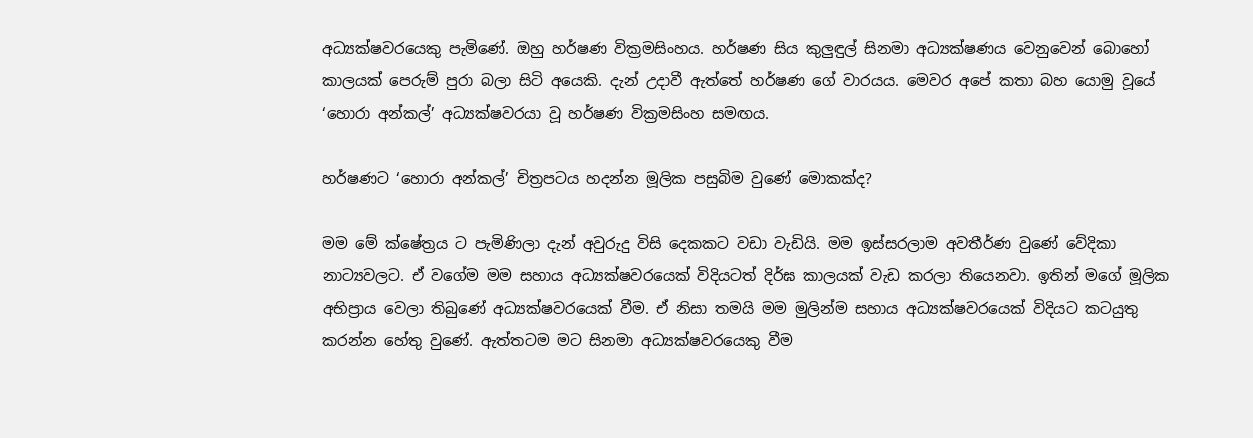අධ්‍යක්ෂවරයෙකු පැමිණේ. ඔහු හර්ෂණ වික්‍රමසිංහය. හර්ෂණ සිය කුලුඳුල් සිනමා අධ්‍යක්ෂණය වෙනුවෙන් බොහෝ කාලයක් පෙරුම් පුරා බලා සිටි අයෙකි. දැන් උදාවී ඇත්තේ හර්ෂණ ගේ වාරයය. මෙවර අපේ කතා බහ යොමු වූයේ ‘හොරා අන්කල්’ අධ්‍යක්ෂවරයා වූ හර්ෂණ වික්‍රමසිංහ සමඟය.

හර්ෂණට ‘හොරා අන්කල්’ චිත්‍රපටය හදන්න මූලික පසුබිම වුණේ මොකක්ද?

මම මේ ක්ෂේත්‍රය ට පැමිණිලා දැන් අවුරුදු විසි දෙකකට වඩා වැඩියි. මම ඉස්සරලාම අවතීර්ණ වුණේ වේදිකා නාට්‍යවලට. ඒ වගේම මම සහාය අධ්‍යක්ෂවරයෙක් විදියටත් දිර්ඝ කාලයක් වැඩ කරලා තියෙනවා. ඉතින් මගේ මූලික අභිප්‍රාය වෙලා තිබුණේ අධ්‍යක්ෂවරයෙක් වීම. ඒ නිසා තමයි මම මුලින්ම සහාය අධ්‍යක්ෂවරයෙක් විදියට කටයුතු කරන්න හේතු වුණේ. ඇත්තටම මට සිනමා අධ්‍යක්ෂවරයෙකු වීම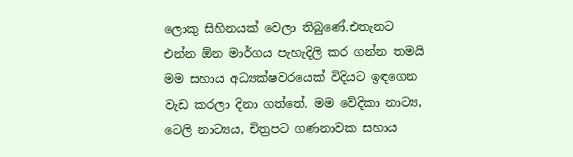ලොකු සිහිනයක් වෙලා තිබුණේ.එතැනට එන්න ඕන මාර්ගය පැහැදිලි කර ගන්න තමයි මම සහාය අධ්‍යක්ෂවරයෙක් විදියට ඉඳගෙන වැඩ කරලා දිනා ගත්තේ. මම වේදිකා නාට්‍ය, ටෙලි නාට්‍යය, චිත්‍රපට ගණනාවක සහාය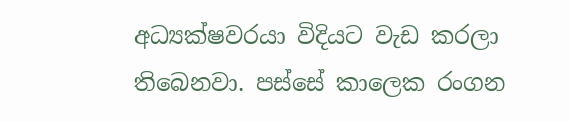අධ්‍යක්ෂවරයා විදියට වැඩ කරලා තිබෙනවා. පස්සේ කාලෙක රංගන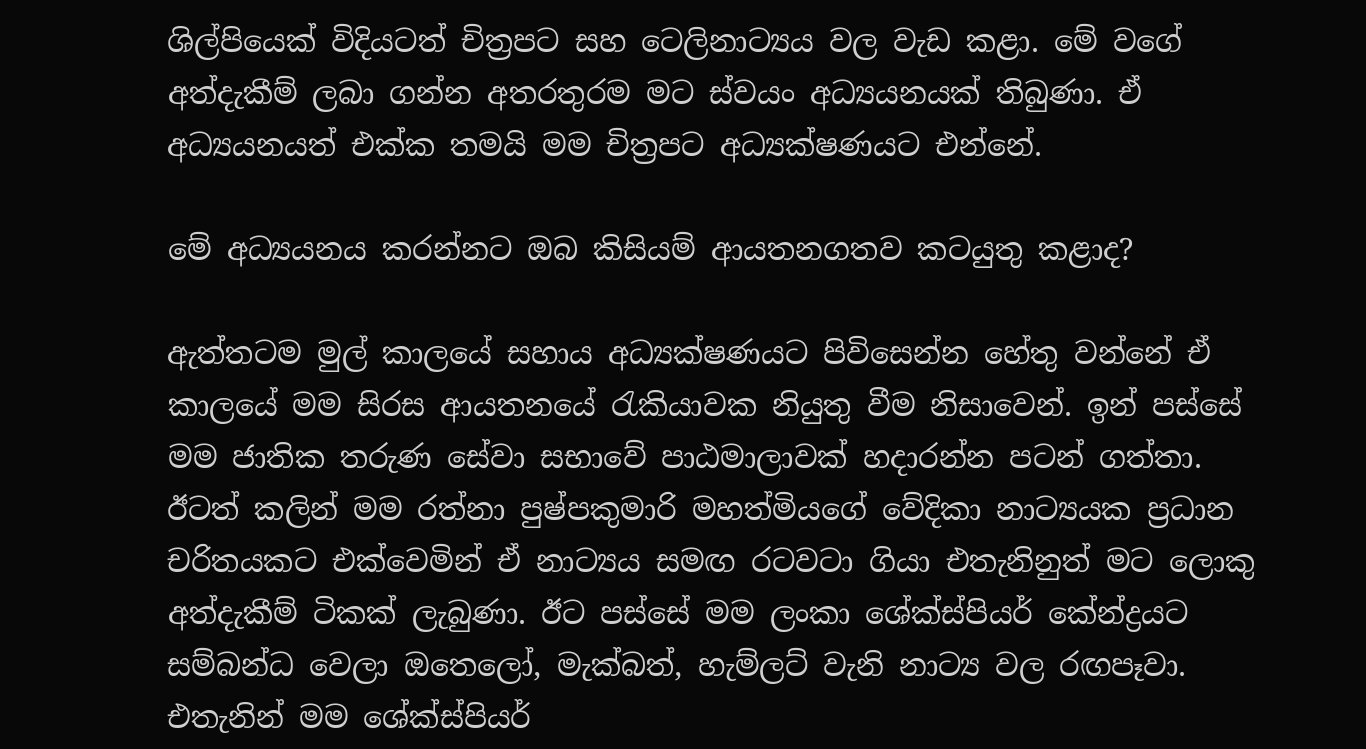ශිල්පියෙක් විදියටත් චිත්‍රපට සහ ටෙලිනාට්‍යය වල වැඩ කළා. මේ වගේ අත්දැකීම් ලබා ගන්න අතරතුරම මට ස්වයං අධ්‍යයනයක් තිබුණා. ඒ අධ්‍යයනයත් එක්ක තමයි මම චිත්‍රපට අධ්‍යක්ෂණයට එන්නේ.

මේ අධ්‍යයනය කරන්නට ඔබ කිසියම් ආයතනගතව කටයුතු කළාද?

ඇත්තටම මුල් කාලයේ සහාය අධ්‍යක්ෂණයට පිවිසෙන්න හේතු වන්නේ ඒ කාලයේ මම සිරස ආයතනයේ රැකියාවක නියුතු වීම නිසාවෙන්. ඉන් පස්සේ මම ජාතික තරුණ සේවා සභාවේ පාඨමාලාවක් හදාරන්න පටන් ගත්තා. ඊටත් කලින් මම රත්නා පුෂ්පකුමාරි මහත්මියගේ වේදිකා නාට්‍යයක ප්‍රධාන චරිතයකට එක්වෙමින් ඒ නාට්‍යය සමඟ රටවටා ගියා එතැනිනුත් මට ලොකු අත්දැකීම් ටිකක් ලැබුණා. ඊට පස්සේ මම ලංකා ශේක්ස්පියර් කේන්ද්‍රයට සම්බන්ධ වෙලා ඔතෙලෝ, මැක්බත්, හැම්ලට් වැනි නාට්‍ය වල රඟපෑවා. එතැනින් මම ශේක්ස්පියර්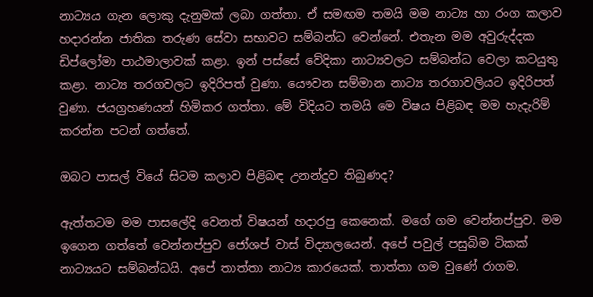නාට්‍යය ගැන ලොකු දැනුමක් ලබා ගත්තා. ඒ සමඟම තමයි මම නාට්‍ය හා රංග කලාව හදාරන්න ජාතික තරුණ සේවා සභාවට සම්බන්ධ වෙන්නේ. එතැන මම අවුරුද්දක ඩිප්ලෝමා පාඨමාලාවක් කළා. ඉන් පස්සේ වේදිකා නාට්‍යවලට සම්බන්ධ වෙලා කටයුතු කළා. නාට්‍ය තරගවලට ඉදිරිපත් වුණා. යෞවන සම්මාන නාට්‍ය තරගාවලියට ඉදිරිපත් වුණා. ජයග්‍රහණයන් හිමිකර ගත්තා. මේ විදියට තමයි මෙ විෂය පිළිබඳ මම හැදැරිම් කරන්න පටන් ගත්තේ.

ඔබට පාසල් වියේ සිටම කලාව පිළිබඳ උනන්දුව තිබුණද?

ඇත්තටම මම පාසලේදි වෙනත් විෂයන් හදාරපු කෙනෙක්. මගේ ගම වෙන්නප්පුව. මම ඉගෙන ගත්තේ වෙන්නප්පුව ජෝශප් වාස් විද්‍යාලයෙන්. අපේ පවුල් පසුබිම ටිකක් නාට්‍යයට සම්බන්ධයි. අපේ තාත්තා නාට්‍ය කාරයෙක්. තාත්තා ගම වුණේ රාගම.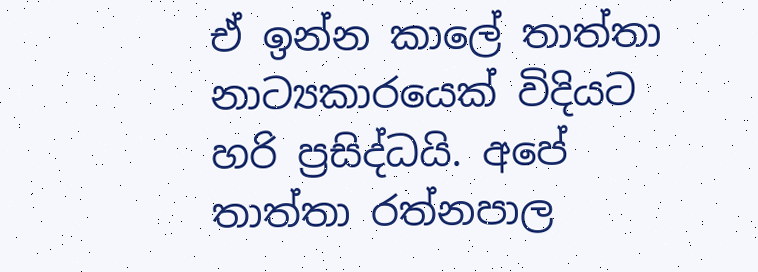ඒ ඉන්න කාලේ තාත්තා නාට්‍යකාරයෙක් විදියට හරි ප්‍රසිද්ධයි. අපේ තාත්තා රත්නපාල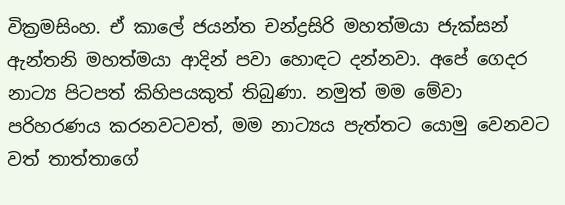වික්‍රමසිංහ. ඒ කාලේ ජයන්ත චන්ද්‍රසිරි මහත්මයා ජැක්සන් ඇන්තනි මහත්මයා ආදින් පවා හොඳට දන්නවා. අපේ ගෙදර නාට්‍ය පිටපත් කිහිපයකුත් තිබුණා. නමුත් මම මේවා පරිහරණය කරනවටවත්, මම නාට්‍යය පැත්තට යොමු වෙනවට වත් තාත්තාගේ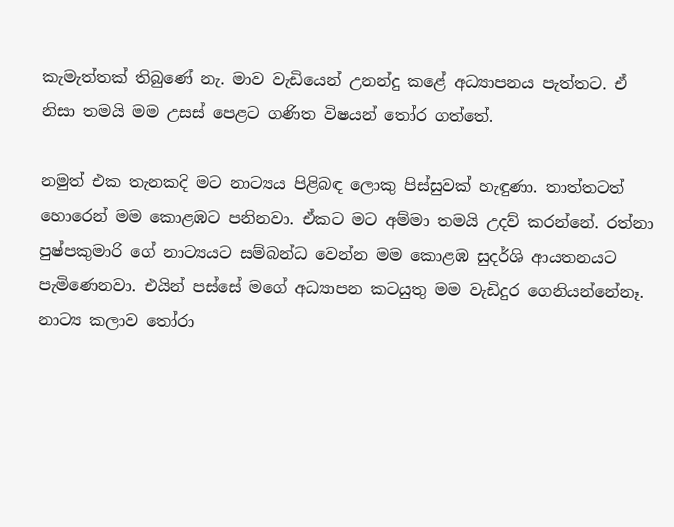කැමැත්තක් තිබුණේ නැ. මාව වැඩියෙන් උනන්දු කළේ අධ්‍යාපනය පැත්තට. ඒ නිසා තමයි මම උසස් පෙළට ගණිත විෂයන් තෝර ගත්තේ.

නමුත් එක තැනකදි මට නාට්‍යය පිළිබඳ ලොකු පිස්සුවක් හැඳුණා. තාත්තටත් හොරෙන් මම කොළඹට පනිනවා. ඒකට මට අම්මා තමයි උදව් කරන්නේ. රත්නා පුෂ්පකුමාරි ගේ නාට්‍යයට සම්බන්ධ වෙන්න මම කොළඹ සුදර්ශි ආයතනයට පැමිණෙනවා. එයින් පස්සේ මගේ අධ්‍යාපන කටයුතු මම වැඩිදුර ගෙනියන්නේනෑ. නාට්‍ය කලාව තෝරා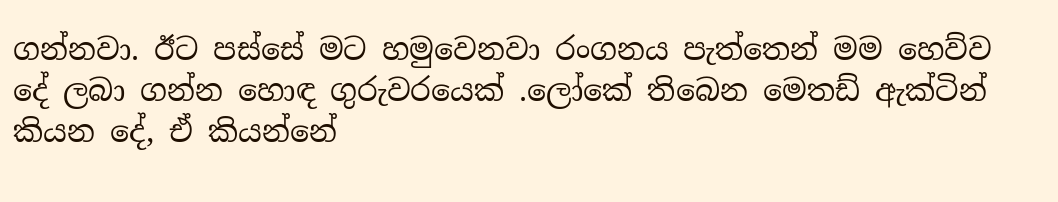ගන්නවා. ඊට පස්සේ මට හමුවෙනවා රංගනය පැත්තෙන් මම හෙව්ව දේ ලබා ගන්න හොඳ ගුරුවරයෙක් .ලෝකේ තිබෙන මෙතඩ් ඇක්ටින් කියන දේ, ඒ කියන්නේ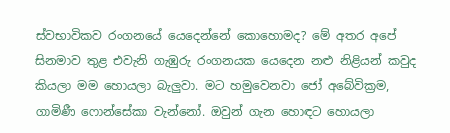ස්වභාවිකව රංගනයේ යෙදෙන්නේ කොහොමද? මේ අතර අපේ සිනමාව තුළ එවැනි ගැඹුරු රංගනයක යෙදෙන නළු නිළියන් කවුද කියලා මම හොයලා බැලුවා. මට හමුවෙනවා ජෝ අබේවික්‍රම, ගාමිණී ෆොන්සේකා වැන්නෝ. ඔවුන් ගැන හොඳට හොයලා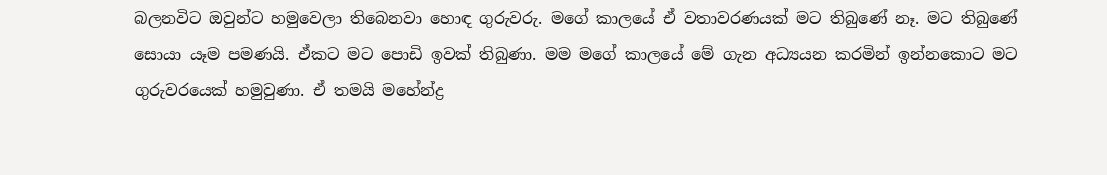බලනවිට ඔවුන්ට හමුවෙලා තිබෙනවා හොඳ ගුරුවරු. මගේ කාලයේ ඒ වතාවරණයක් මට තිබුණේ නෑ. මට තිබුණේ සොයා යෑම පමණයි. ඒකට මට පොඩි ඉවක් තිබුණා. මම මගේ කාලයේ මේ ගැන අධ්‍යයන කරමින් ඉන්නකොට මට ගුරුවරයෙක් හමුවුණා. ඒ තමයි මහේන්ද්‍ර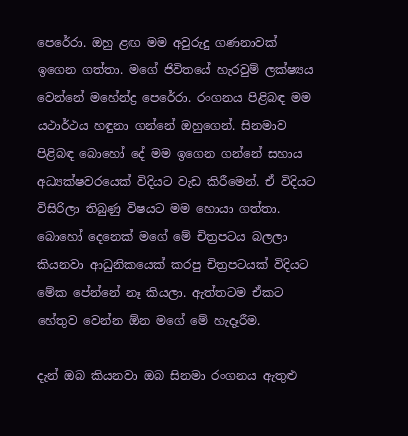පෙරේරා. ඔහු ළඟ මම අවුරුදු ගණනාවක් ඉගෙන ගත්තා. මගේ ජිවිතයේ හැරවුම් ලක්ෂ්‍යය වෙන්නේ මහේන්ද්‍ර පෙරේරා. රංගනය පිළිබඳ මම යථාර්ථය හඳුනා ගන්නේ ඔහුගෙන්. සිනමාව පිළිබඳ බොහෝ දේ මම ඉගෙන ගන්නේ සහාය අධ්‍යක්ෂවරයෙක් විදියට වැඩ කිරීමෙන්. ඒ විදියට විසිරිලා තිබුණු විෂයට මම හොයා ගත්තා. බොහෝ දෙනෙක් මගේ මේ චිත්‍රපටය බලලා කියනවා ආධුනිකයෙක් කරපු චිත්‍රපටයක් විදියට මේක පේන්නේ නෑ කියලා. ඇත්තටම ඒකට හේතුව වෙන්න ඕන මගේ මේ හැදෑරීම.

දැන් ඔබ කියනවා ඔබ සිනමා රංගනය ඇතුළු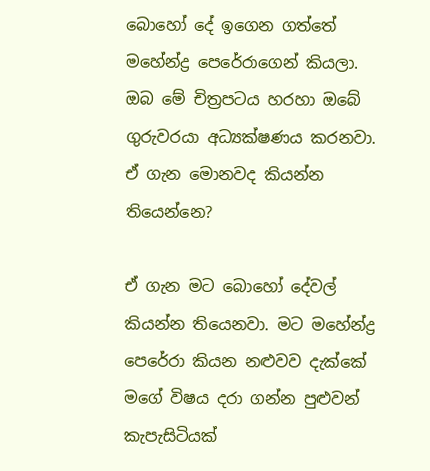බොහෝ දේ ඉගෙන ගත්තේ මහේන්ද්‍ර පෙරේරාගෙන් කියලා. ඔබ මේ චිත්‍රපටය හරහා ඔබේ ගුරුවරයා අධ්‍යක්ෂණය කරනවා. ඒ ගැන මොනවද කියන්න තියෙන්නෙ?

ඒ ගැන මට බොහෝ දේවල් කියන්න තියෙනවා. මට මහේන්ද්‍ර පෙරේරා කියන නළුවව දැක්කේ මගේ විෂය දරා ගන්න පුළුවන් කැපැසිටියක්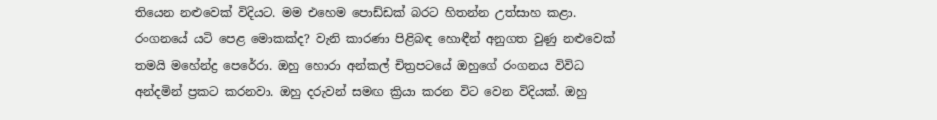තියෙන නළුවෙක් විදියට. මම එහෙම පොඩ්ඩක් බරට හිතන්න උත්සාහ කළා. රංගනයේ යටි පෙළ මොකක්ද? වැනි කාරණා පිළිබඳ හොඳීන් අනුගත වුණු නළුවෙක් තමයි මහේන්ද්‍ර පෙරේරා. ඔහු හොරා අන්කල් චිත්‍රපටයේ ඔහුගේ රංගනය විවිධ අන්දමින් ප්‍රකට කරනවා. ඔහු දරුවන් සමඟ ක්‍රියා කරන විට වෙන විදියක්. ඔහු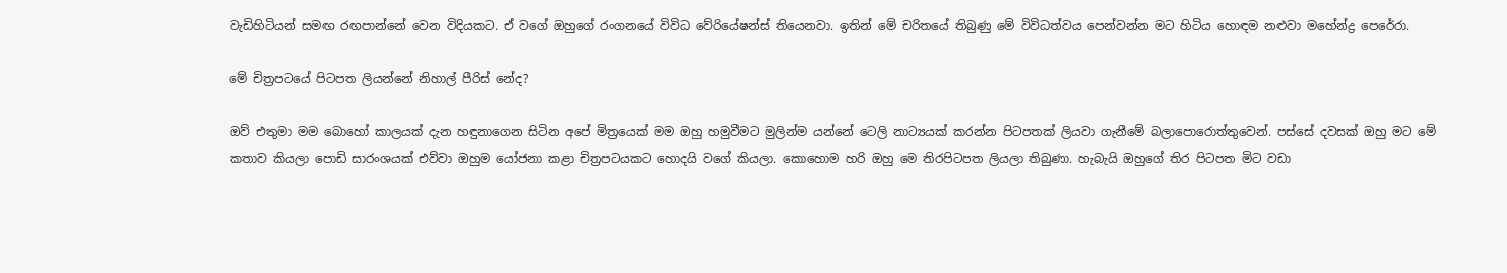වැඩිහිටියන් සමඟ රඟපාන්නේ වෙන විදියකට. ඒ වගේ ඔහුගේ රංගනයේ විවිධ වේරියේෂන්ස් තියෙනවා. ඉතින් මේ චරිතයේ තිබුණු මේ විවිධත්වය පෙන්වන්න මට හිටිය හොඳම නළුවා මහේන්ද්‍ර පෙරේරා.

මේ චිත්‍රපටයේ පිටපත ලියන්නේ නිහාල් පීරිස් නේද?

ඔව් එතුමා මම බොහෝ කාලයක් දැන හඳුනාගෙන සිටින අපේ මිත්‍රයෙක් මම ඔහු හමුවීමට මුලින්ම යන්නේ ටෙලි නාට්‍යයක් කරන්න පිටපතක් ලියවා ගැනීමේ බලාපොරොත්තුවෙන්. පස්සේ දවසක් ඔහු මට මේ කතාව කියලා පොඩි සාරංශයක් එව්වා ඔහුම යෝජනා කළා චිත්‍රපටයකට හොදයි වගේ කියලා. කොහොම හරි ඔහු මෙ තිරපිටපත ලියලා තිබුණා. හැබැයි ඔහුගේ තිර පිටපත මිට වඩා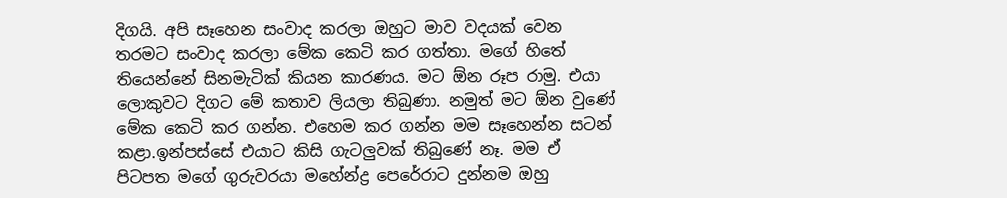දිගයි. අපි සෑහෙන සංවාද කරලා ඔහුට මාව වදයක් වෙන තරමට සංවාද කරලා මේක කෙටි කර ගත්තා. මගේ හිතේ තියෙන්නේ සිනමැටික් කියන කාරණය. මට ඕන රූප රාමු. එයා ලොකුවට දිගට මේ කතාව ලියලා තිබුණා. නමුත් මට ඕන වුණේ මේක කෙටි කර ගන්න. එහෙම කර ගන්න මම සෑහෙන්න සටන් කළා.ඉන්පස්සේ එයාට කිසි ගැටලුවක් තිබුණේ නෑ. මම ඒ පිටපත මගේ ගුරුවරයා මහේන්ද්‍ර පෙරේරාට දුන්නම ඔහු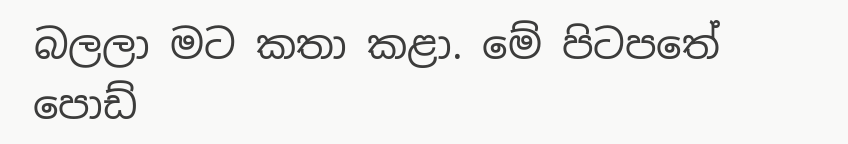බලලා මට කතා කළා. මේ පිටපතේ පොඩ්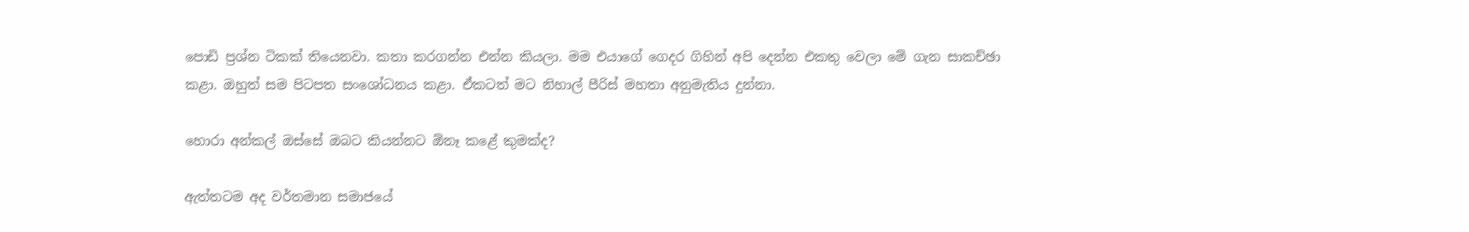පොඩි ප්‍රශ්න ටිකක් තියෙනවා. කතා කරගන්න එන්න කියලා. මම එයාගේ ගෙදර ගිහින් අපි දෙන්න එකතු වෙලා මේ ගැන සාකච්ඡා කළා. ඔහුත් සම පිටපත සංශෝධනය කළා. ඒකටත් මට නිහාල් පීරිස් මහතා අනුමැතිය දුන්නා.

හොරා අන්කල් ඔස්සේ ඔබට කියන්නට ඕනෑ කළේ කුමක්ද?

ඇත්තටම අද වර්තමාන සමාජයේ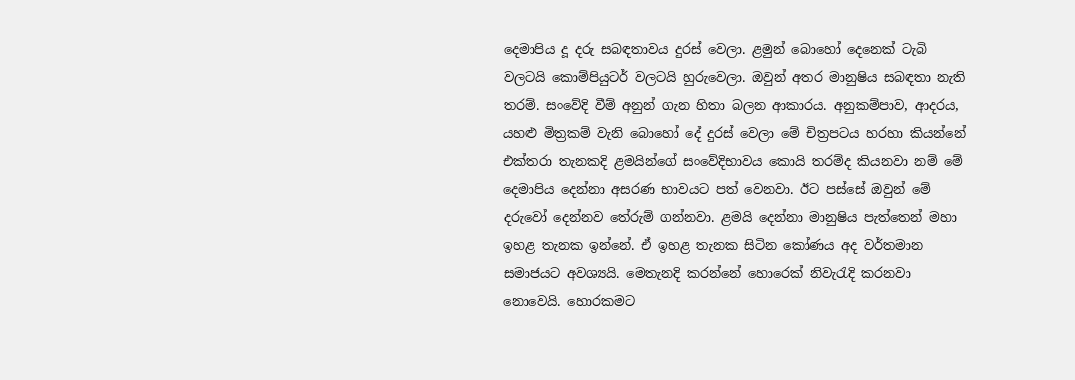දෙමාපිය දූ දරු සබඳතාවය දුරස් වෙලා. ළමුන් බොහෝ දෙනෙක් ටැබි වලටයි කොම්පියුටර් වලටයි හුරුවෙලා. ඔවුන් අතර මානුෂිය සබඳතා නැති තරම්. සංවේදි වීම් අනුන් ගැන හිතා බලන ආකාරය. අනුකම්පාව, ආදරය, යහළු මිත්‍රකම් වැනි බොහෝ දේ දුරස් වෙලා මේ චිත්‍රපටය හරහා කියන්නේ එක්තරා තැනකදි ළමයින්ගේ සංවේදිභාවය කොයි තරම්ද කියනවා නම් මේ දෙමාපිය දෙන්නා අසරණ භාවයට පත් වෙනවා. ඊට පස්සේ ඔවුන් මේ දරුවෝ දෙන්නව තේරුම් ගන්නවා. ළමයි දෙන්නා මානුෂිය පැත්තෙන් මහා ඉහළ තැනක ඉන්නේ. ඒ ඉහළ තැනක සිටින කෝණය අද වර්තමාන සමාජයට අවශ්‍යයි. මෙතැනදි කරන්නේ හොරෙක් නිවැරැදි කරනවා නොවෙයි. හොරකමට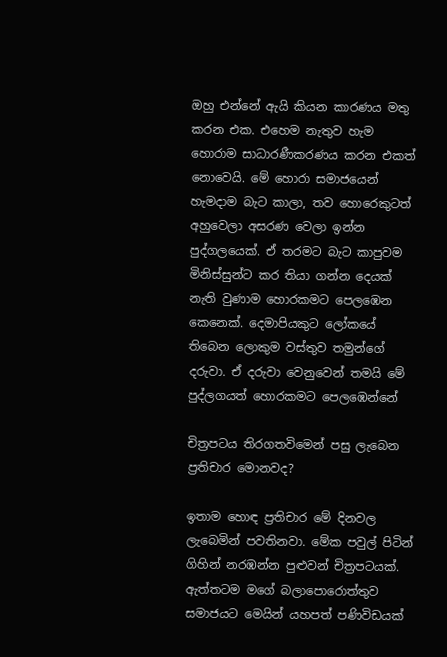ඔහු එන්නේ ඇයි කියන කාරණය මතු කරන එක. එහෙම නැතුව හැම හොරාම සාධාරණීකරණය කරන එකත් නොවෙයි. මේ හොරා සමාජයෙන් හැමදාම බැට කාලා, තව හොරෙකුටත් අහුවෙලා අසරණ වෙලා ඉන්න පුද්ගලයෙක්. ඒ තරමට බැට කාපුවම මිනිස්සුන්ට කර තියා ගන්න දෙයක් නැති වුණාම හොරකමට පෙලඹෙන කෙනෙක්. දෙමාපියකුට ලෝකයේ තිබෙන ලොකුම වස්තුව තමුන්ගේ දරුවා. ඒ දරුවා වෙනුවෙන් තමයි මේ පුද්ලගයත් හොරකමට පෙලඹෙන්නේ

චිත්‍රපටය තිරගතවිමෙන් පසු ලැබෙන ප්‍රතිචාර මොනවද?

ඉතාම හොඳ ප්‍රතිචාර මේ දිනවල ලැබෙමින් පවතිනවා. මේක පවුල් පිටින් ගිහින් නරඹන්න පුළුවන් චිත්‍රපටයක්. ඇත්තටම මගේ බලාපොරොත්තුව සමාජයට මෙයින් යහපත් පණිවිඩයක්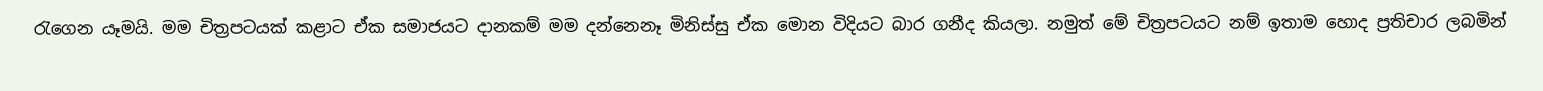රැගෙන යෑමයි. මම චිත්‍රපටයක් කළාට ඒක සමාජයට දානකම් මම දන්නෙනෑ මිනිස්සු ඒක මොන විදියට බාර ගනීද කියලා. නමුත් මේ චිත්‍රපටයට නම් ඉතාම හොද ප්‍රතිචාර ලබමින්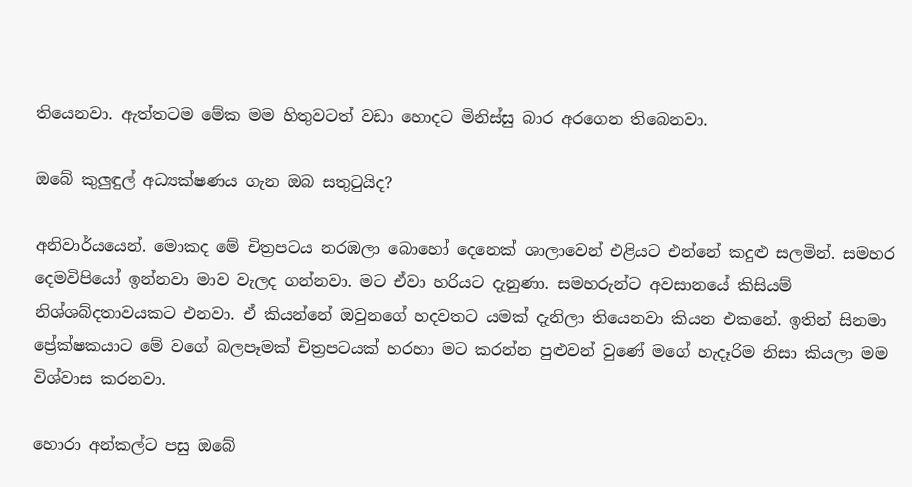තියෙනවා. ඇත්තටම මේක මම හිතුවටත් වඩා හොදට මිනිස්සු බාර අරගෙන තිබෙනවා.

ඔබේ කුලුඳුල් අධ්‍යක්ෂණය ගැන ඔබ සතුටුයිද?

අනිවාර්යයෙන්. මොකද මේ චිත්‍රපටය නරඹලා බොහෝ දෙනෙක් ශාලාවෙන් එළියට එන්නේ කදුළු සලමින්. සමහර දෙමවිපියෝ ඉන්නවා මාව වැලද ගන්නවා. මට ඒවා හරියට දැනුණා. සමහරුන්ට අවසානයේ කිසියම් නිශ්ශබ්දතාවයකට එනවා. ඒ කියන්නේ ඔවුනගේ හදවතට යමක් දැනිලා තියෙනවා කියන එකනේ. ඉතින් සිනමා ප්‍රේක්ෂකයාට මේ වගේ බලපෑමක් චිත්‍රපටයක් හරහා මට කරන්න පුළුවන් වුණේ මගේ හැදෑරිම නිසා කියලා මම විශ්වාස කරනවා.

හොරා අන්කල්ට පසු ඔබේ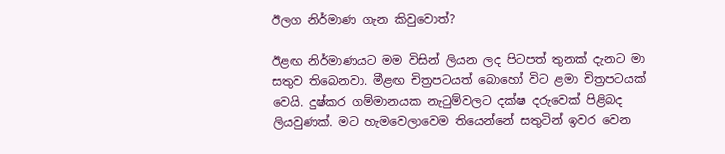ඊලග නිර්මාණ ගැන කිවුවොත්?

ඊළඟ නිර්මාණයට මම විසින් ලියන ලද පිටපත් තුනක් දැනට මා සතුව තිබෙනවා. මීළඟ චිත්‍රපටයත් බොහෝ විට ළමා චිත්‍රපටයක් වෙයි. දුෂ්කර ගම්මානයක නැටුම්වලට දක්ෂ දරුවෙක් පිළිබද ලියවුණක්. මට හැමවෙලාවෙම තියෙන්නේ සතුටින් ඉවර වෙන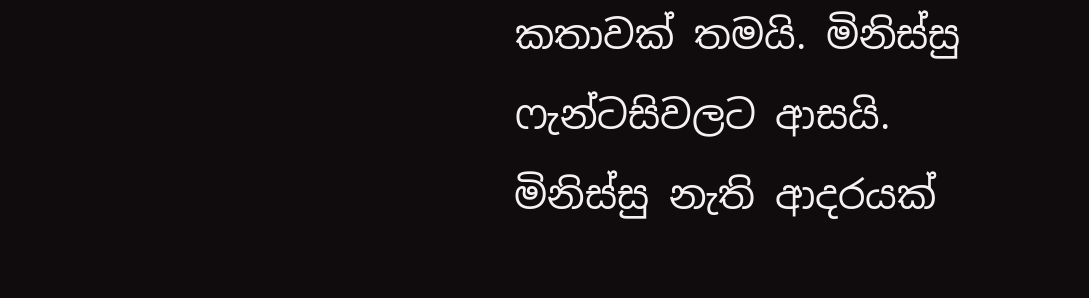කතාවක් තමයි. මිනිස්සු ෆැන්ටසිවලට ආසයි. මිනිස්සු නැති ආදරයක්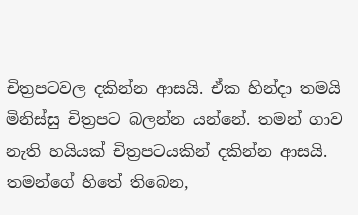චිත්‍රපටවල දකින්න ආසයි. ඒක හින්දා තමයි මිනිස්සු චිත්‍රපට බලන්න යන්නේ. තමන් ගාව නැති හයියක් චිත්‍රපටයකින් දකින්න ආසයි. තමන්ගේ හිතේ තිබෙන,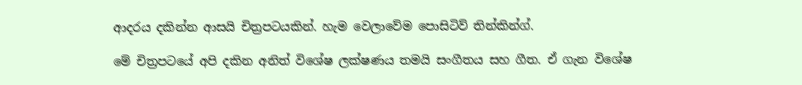ආදරය දකින්න ආසයි චිත්‍රපටයකින්. හැම වෙලාවේම පොසිටිව් තින්කින්ග්.

මේ චිත්‍රපටයේ අපි දකින අනිත් විශේෂ ලක්ෂණය තමයි සංගීතය සහ ගීත. ඒ ගැන විශේෂ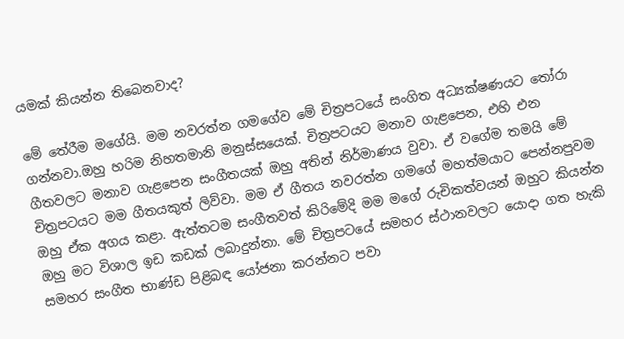යමක් කියන්න තිබෙනවාද?

මේ තේරීම මගේයි. මම නවරත්න ගමගේව මේ චිත්‍රපටයේ සංගිත අධ්‍යක්ෂණයට තෝරා ගන්නවා.ඔහු හරිම නිහතමානි මනුස්සයෙක්. චිත්‍රපටයට මනාව ගැළපෙන, එහි එන ගීතවලට මනාව ගැළපෙන සංගීතයක් ඔහු අතින් නිර්මාණය වුවා. ඒ වගේම තමයි මේ චිත්‍රපටයට මම ගීතයකුත් ලිව්වා. මම ඒ ගීතය නවරත්න ගමගේ මහත්මයාට පෙන්නපුවම ඔහු ඒක අගය කළා. ඇත්තටම සංගීතවත් කිරිමේදි මම මගේ රුචිකත්වයන් ඔහුට කියන්න ඔහු මට විශාල ඉඩ කඩක් ලබාදුන්නා. මේ චිත්‍රපටයේ සමහර ස්ථානවලට යොදා ගත හැකි සමහර සංගීත භාණ්ඩ පිළිබඳ යෝජනා කරන්නට පවා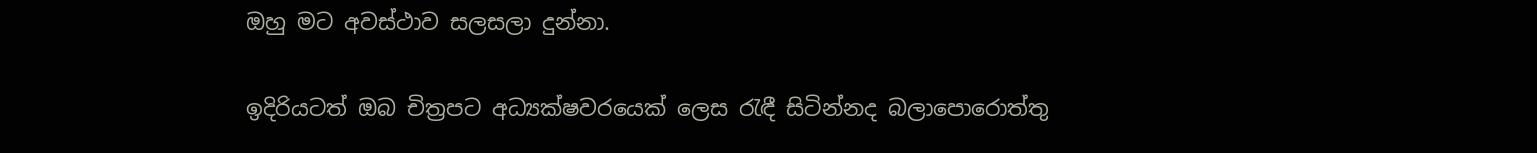ඔහු මට අවස්ථාව සලසලා දුන්නා.

ඉදිරියටත් ඔබ චිත්‍රපට අධ්‍යක්ෂවරයෙක් ලෙස රැඳී සිටින්නද බලාපොරොත්තු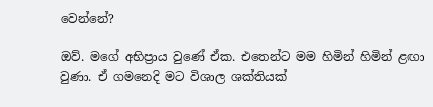වෙන්නේ?

ඔව්. මගේ අභිප්‍රාය වුණේ ඒක. එතෙන්ට මම හිමින් හිමින් ළඟා වුණා. ඒ ගමනෙදි මට විශාල ශක්තියක්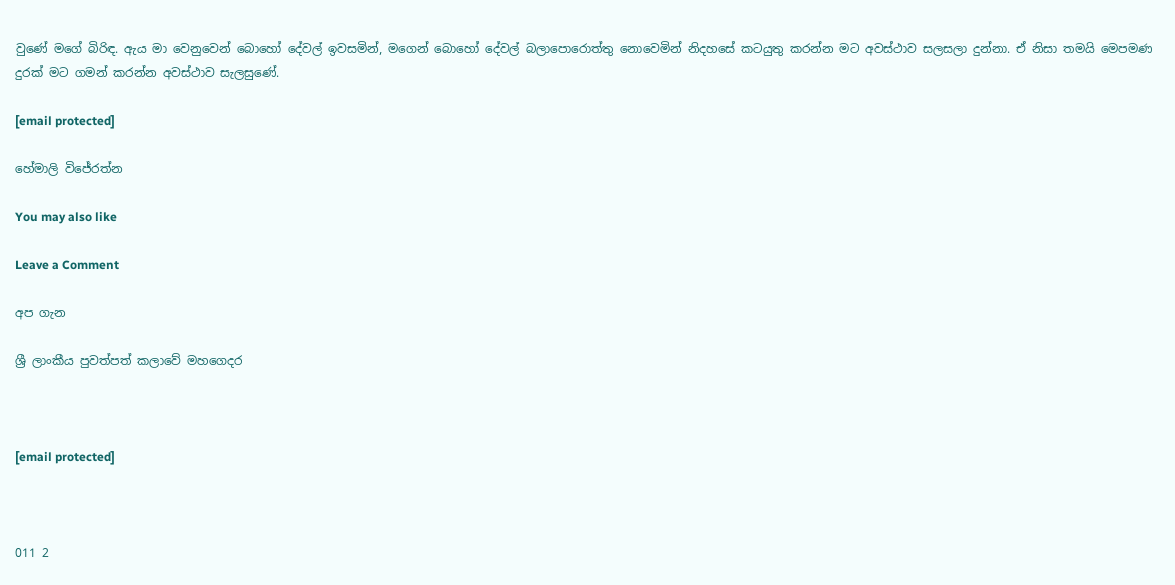වුණේ මගේ බිරිඳ. ඇය මා වෙනුවෙන් බොහෝ දේවල් ඉවසමින්, මගෙන් බොහෝ දේවල් බලාපොරොත්තු නොවෙමින් නිදහසේ කටයුතු කරන්න මට අවස්ථාව සලසලා දුන්නා. ඒ නිසා තමයි මෙපමණ දුරක් මට ගමන් කරන්න අවස්ථාව සැලසුණේ.

[email protected]

හේමාලි විජේරත්න

You may also like

Leave a Comment

අප ගැන

ශ්‍රී ලාංකීය පුවත්පත් කලාවේ මහගෙදර



[email protected]



011 2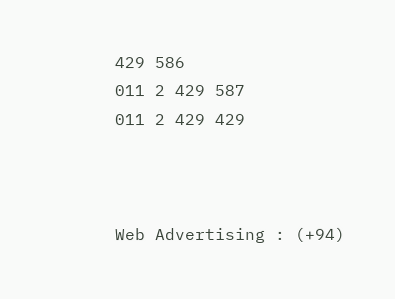429 586
011 2 429 587
011 2 429 429



Web Advertising : (+94)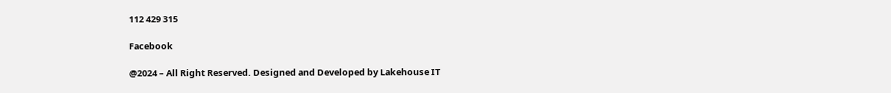112 429 315

Facebook

@2024 – All Right Reserved. Designed and Developed by Lakehouse IT